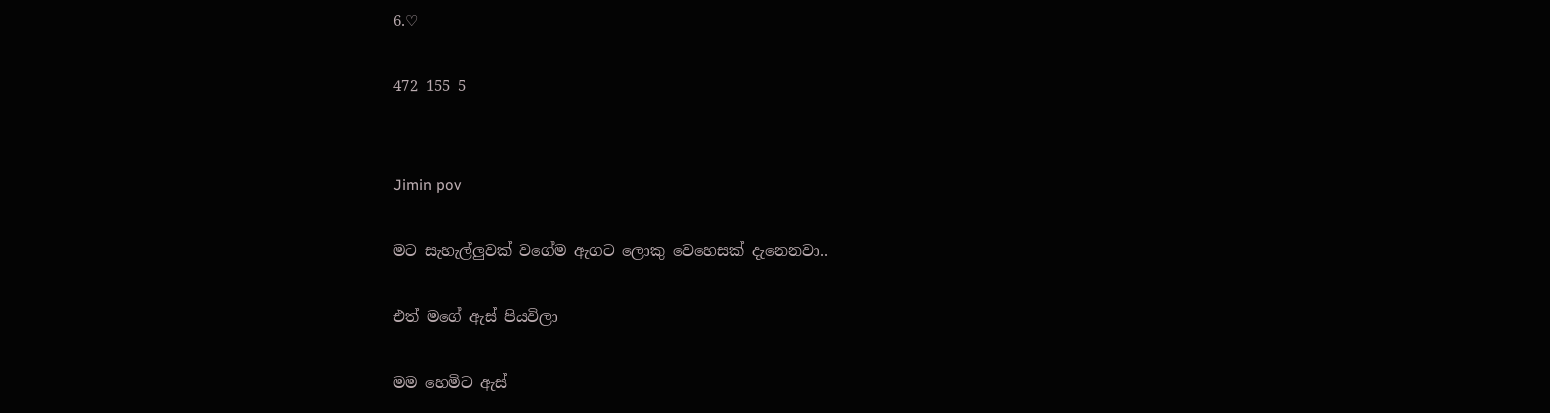6.♡

472 155 5


Jimin pov

මට සැහැල්ලුවක් වගේම ඇගට ලොකු වෙහෙසක් දැනෙනවා..

එත් මගේ ඇස් පියවිලා

මම හෙමිට ඇස්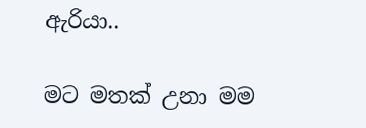ඇරියා..

මට මතක් උනා මම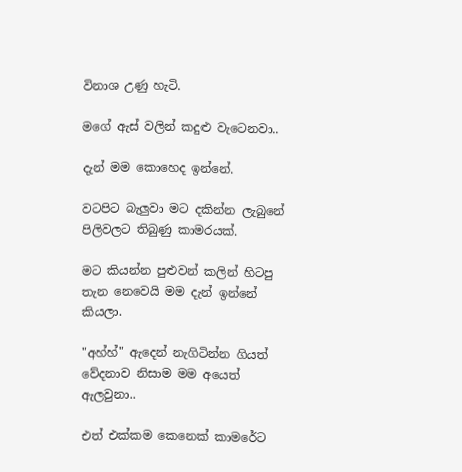විනාශ උණු හැටි.

මගේ ඇස් වලින් කදුළු වැටෙනවා..

දැන් මම කොහෙද ඉන්නේ.

වටපිට බැලුවා මට දකින්න ලැබුනේ පිලිවලට තිබුණු කාමරයක්.

මට කියන්න පුළුවන් කලින් හිටපු තැන නෙවෙයි මම දැන් ඉන්නේ කියලා.

"අහ්හ්" ඇදෙන් නැගිටින්න ගියත් වේදනාව නිසාම මම අයෙත් ඇලවුනා..

එත් එක්කම කෙනෙක් කාමරේට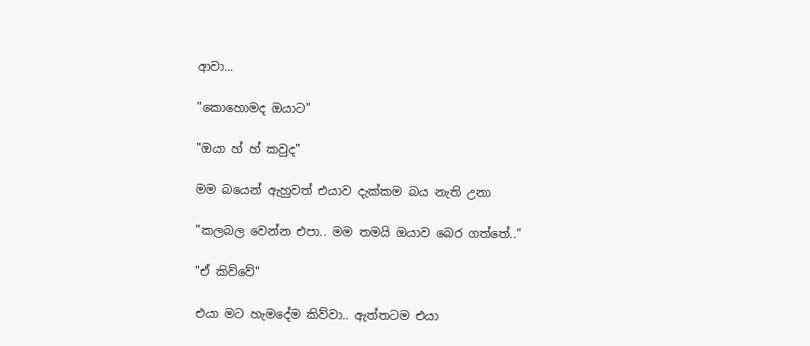ආවා...

"කොහොමද ඔයාට"

"ඔයා හ් හ් කවුද"

මම බයෙන් ඇහුවත් එයාව දැක්කම බය නැති උනා

"කලබල වෙන්න එපා.. මම තමයි ඔයාව බෙර ගත්තේ.."

"ඒ කිව්වේ"

එයා මට හැමදේම කිව්වා.. ඇත්තටම එයා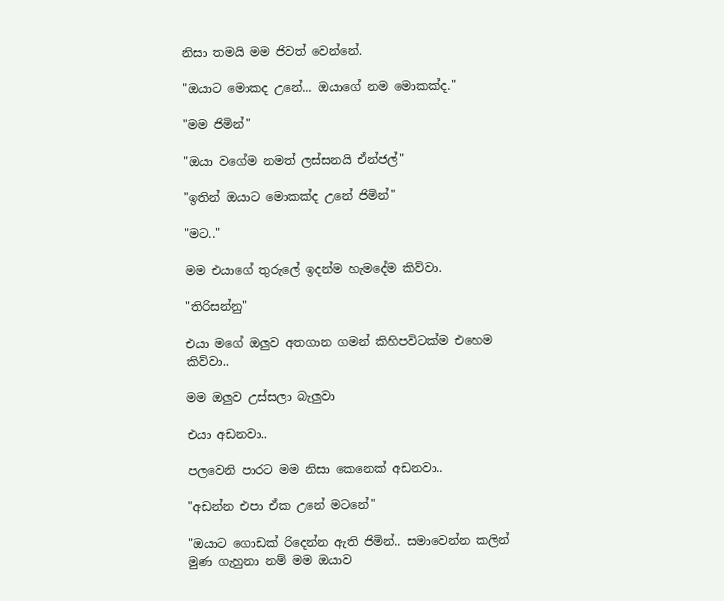නිසා තමයි මම ජිවත් වෙන්නේ.

"ඔයාට මොකද උනේ... ඔයාගේ නම මොකක්ද."

"මම ජිමින්"

"ඔයා වගේම නමත් ලස්සනයි ඒන්ජල්"

"ඉතින් ඔයාට මොකක්ද උනේ ජිමින්"

"මට.."

මම එයාගේ තුරුලේ ඉදන්ම හැමදේම කිව්වා.

"තිරිසන්නු"

එයා මගේ ඔලුව අතගාන ගමන් කිහිපවිටක්ම එහෙම කිව්වා..

මම ඔලුව උස්සලා බැලුවා

එයා අඩනවා..

පලවෙනි පාරට මම නිසා කෙනෙක් අඩනවා..

"අඩන්න එපා ඒක උනේ මටනේ"

"ඔයාට ගොඩක් රිදෙන්න ඇති ජිමින්.. සමාවෙන්න කලින් මුණ ගැහුනා නම් මම ඔයාව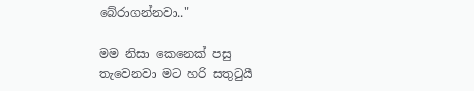බේරාගන්නවා.."

මම නිසා කෙනෙක් පසු තැවෙනවා මට හරි සතුටුයී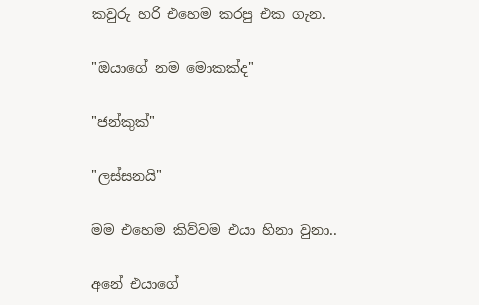කවුරු හරි එහෙම කරපු එක ගැන.

"ඔයාගේ නම මොකක්ද"

"ජන්කුක්"

"ලස්සනයි"

මම එහෙම කිව්වම එයා හිනා වුනා..

අනේ එයාගේ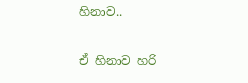හිනාව..

ඒ හිනාව හරි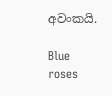අවංකයි.

Blue roses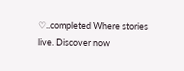♡..completed Where stories live. Discover now